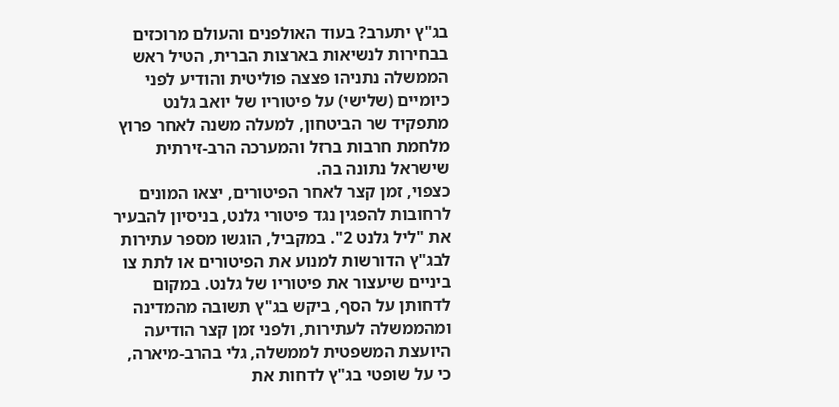בג"ץ יתערב? בעוד האולפנים והעולם מרוכזים בבחירות לנשיאות בארצות הברית, הטיל ראש הממשלה נתניהו פצצה פוליטית והודיע לפני כיומיים (שלישי) על פיטוריו של יואב גלנט מתפקיד שר הביטחון, למעלה משנה לאחר פרוץ מלחמת חרבות ברזל והמערכה הרב-זירתית שישראל נתונה בה.
כצפוי, זמן קצר לאחר הפיטורים, יצאו המונים לרחובות להפגין נגד פיטורי גלנט, בניסיון להבעיר את "ליל גלנט 2". במקביל, הוגשו מספר עתירות לבג"ץ הדורשות למנוע את הפיטורים או לתת צו ביניים שיעצור את פיטוריו של גלנט. במקום לדחותן על הסף, ביקש בג"ץ תשובה מהמדינה ומהממשלה לעתירות, ולפני זמן קצר הודיעה היועצת המשפטית לממשלה, גלי בהרב-מיארה, כי על שופטי בג"ץ לדחות את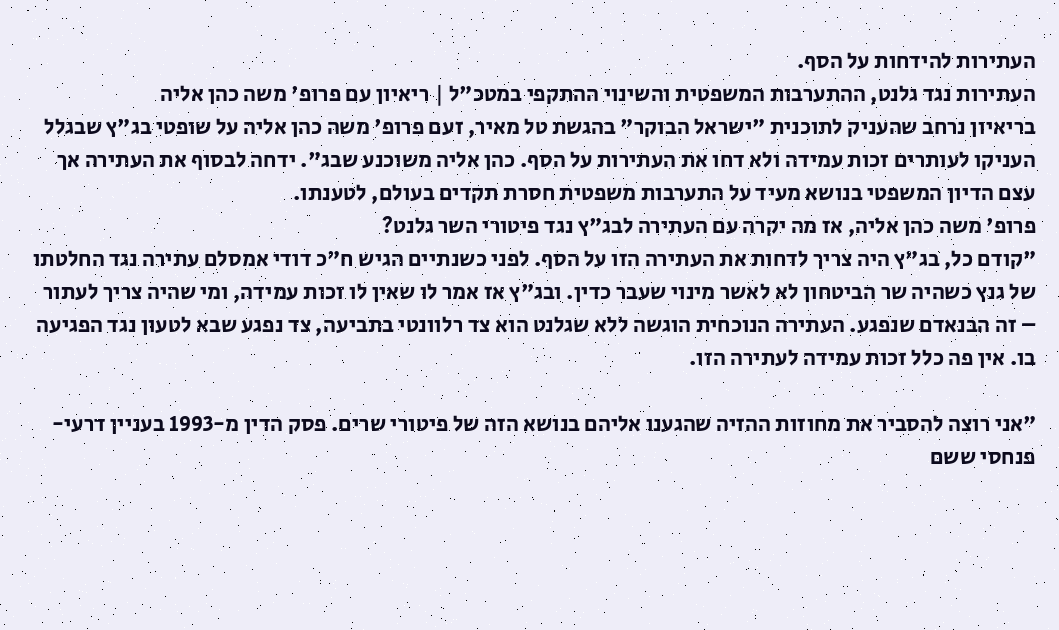העתירות להידחות על הסף.
העתירות נגד גלנט, ההתערבות המשפטית והשינוי ההתקפי במטכ"ל | ריאיון עם פרופ' משה כהן אליה
בריאיון נרחב שהעניק לתוכנית "ישראל הבוקר" בהגשת טל מאיר, זעם פרופ' משה כהן אליה על שופטי בג"ץ שבגלל העניקו לעותרים זכות עמידה ולא דחו את העתירות על הסף. כהן אליה משוכנע שבג". ידחה לבסוף את העתירה אך עצם הדיון המשפטי בנושא מעיד על התערבות משפטית חסרת תקדים בעולם, לטענתו.
פרופ' משה כהן אליה, אז מה יקרה עם העתירה לבג"ץ נגד פיטורי השר גלנט?
"קודם כל, בג"ץ היה צריך לדחות את העתירה הזו על הסף. לפני כשנתיים הגיש ח"כ דודי אמסלם עתירה נגד החלטתו של גנץ כשהיה שר הביטחון לא לאשר מינוי שעבר כדין. ובג"ץ אז אמר לו שאין לו זכות עמידה, ומי שהיה צריך לעתור – זה הבנאדם שנפגע. העתירה הנוכחית הוגשה ללא שגלנט הוא צד רלוונטי בתביעה, צד נפגע שבא לטעון נגד הפגיעה בו. אין פה כלל זכות עמידה לעתירה הזו.

"אני רוצה להסביר את מחוזות ההזיה שהגענו אליהם בנושא הזה של פיטורי שרים. פסק הדין מ-1993 בעניין דרעי-פנחסי ששם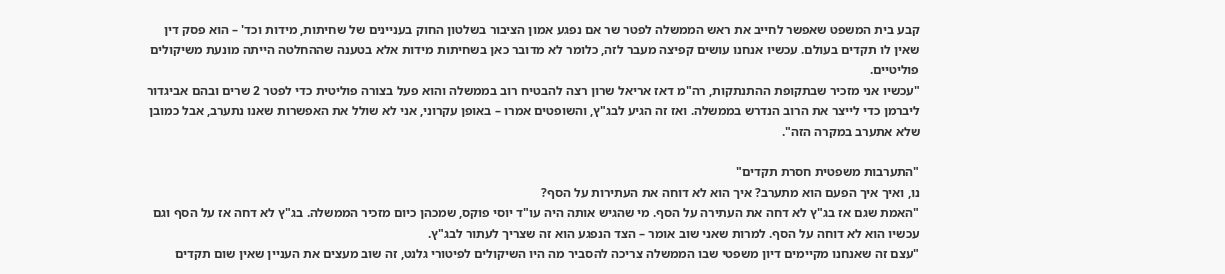קבע בית המשפט שאפשר לחייב את ראש הממשלה לפטר שר אם נפגע אמון הציבור בשלטון החוק בעניינים של שחיתות, מידות וכד' – הוא פסק דין שאין לו תקדים בעולם. עכשיו אנחנו עושים קפיצה מעבר לזה, כלומר לא מדובר כאן בשחיתות מידות אלא בטענה שההחלטה הייתה מונעת משיקולים פוליטיים.
"עכשיו אני מזכיר שבתקופת ההתנתקות, רה"מ דאז אריאל שרון רצה להבטיח רוב בממשלה והוא פעל בצורה פוליטית כדי לפטר 2 שרים ובהם אביגדור ליברמן כדי לייצר את הרוב הנדרש בממשלה. ואז זה הגיע לבג"ץ, והשופטים אמרו – באופן עקרוני, אני לא שולל את האפשרות שאנו נתערב, אבל כמובן שלא אתערב במקרה הזה".

"התערבות משפטית חסרת תקדים"
נו, ואיך איך הפעם הוא מתערב? איך הוא לא דוחה את העתירות על הסף?
"האמת שגם אז בג"ץ לא דחה את העתירה על הסף. מי שהגיש אותה היה עו"ד יוסי פוקס, שמכהן כיום מזכיר הממשלה. בג"ץ לא דחה אז על הסף וגם עכשיו הוא לא דוחה על הסף. למרות שאני שוב אומר – הצד הנפגע הוא זה שצריך לעתור לבג"ץ.
"עצם זה שאנחנו מקיימים דיון משפטי שבו הממשלה צריכה להסביר מה היו השיקולים לפיטורי גלנט, זה שוב מעצים את העניין שאין שום תקדים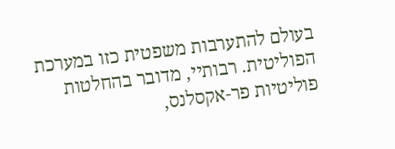בעולם להתערבות משפטית כזו במערכת הפוליטית. רבותיי, מדובר בהחלטות פוליטיות פר-אקסלנס,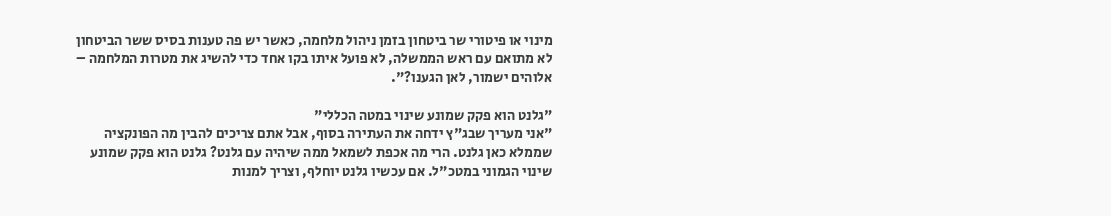מינוי או פיטורי שר ביטחון בזמן ניהול מלחמה, כאשר יש פה טענות בסיס ששר הביטחון לא מתואם עם ראש הממשלה, לא פועל איתו בקו אחד כדי להשיג את מטרות המלחמה – אלוהים ישמור, לאן הגענו?".

"גלנט הוא פקק שמונע שינוי במטה הכללי"
"אני מעריך שבג"ץ ידחה את העתירה בסוף, אבל אתם צריכים להבין מה הפונקציה שממלא כאן גלנט. הרי מה אכפת לשמאל ממה שיהיה עם גלנט? גלנט הוא פקק שמונע שינוי הגמוני במטכ"ל. אם עכשיו גלנט יוחלף, וצריך למנות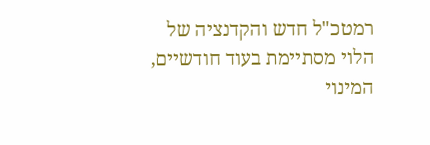רמטכ"ל חדש והקדנציה של הלוי מסתיימת בעוד חודשיים, המינוי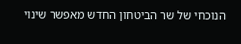הנוכחי של שר הביטחון החדש מאפשר שינוי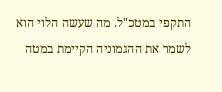התקפי במטכ"ל. מה שעשה הלוי הוא לשמר את ההגמוניה הקיימת במטה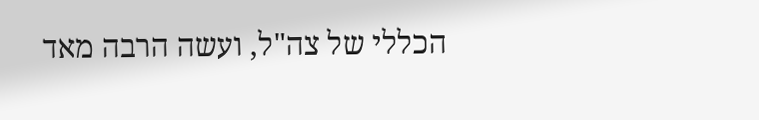הכללי של צה"ל, ועשה הרבה מאד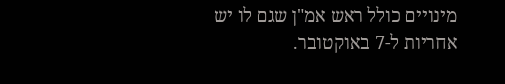מינויים כולל ראש אמ"ן שגם לו יש אחריות ל-7 באוקטובר.